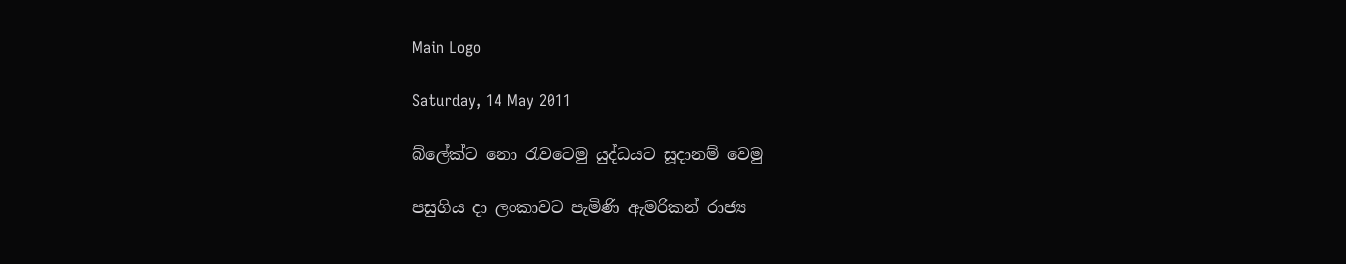Main Logo

Saturday, 14 May 2011

බ්ලේක්ට නො රැවටෙමු යුද්ධයට සූදානම් වෙමු

පසුගිය දා ලංකාවට පැමිණි ඇමරිකන් රාජ්‍ය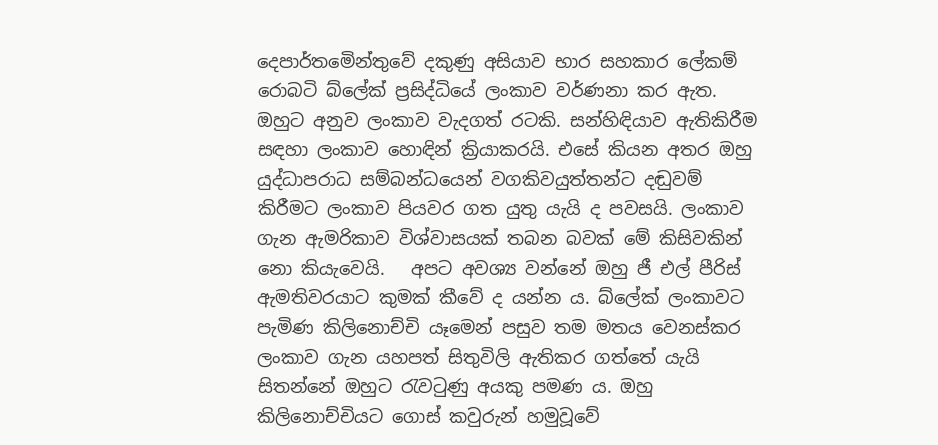දෙපාර්තමෙින්තුවේ දකුණු අසියාව භාර සහකාර ලේකම් රොබටි බ්ලේක් ප්‍රසිද්ධියේ ලංකාව වර්ණනා කර ඇත. ඔහුට අනුව ලංකාව වැදගත් රටකි. සන්හිඳියාව ඇතිකිරීම සඳහා ලංකාව හොඳින් ක්‍රියාකරයි. එසේ කියන අතර ඔහු යුද්ධාපරාධ සම්බන්ධයෙන් වගකිවයුත්තන්ට දඬුවම් කිරීමට ලංකාව පියවර ගත යුතු යැයි ද පවසයි. ලංකාව ගැන ඇමරිකාව විශ්වාසයක් තබන බවක් මේ කිසිවකින් නො කියැවෙයි.   අපට අවශ්‍ය වන්නේ ඔහු ජී එල් පීරිස් ඇමතිවරයාට කුමක් කීවේ ද යන්න ය. බ්ලේක් ලංකාවට පැමිණ කිලිනොච්චි යෑමෙන් පසුව තම මතය වෙනස්කර ලංකාව ගැන යහපත් සිතුවිලි ඇතිකර ගත්තේ යැයි සිතන්නේ ඔහුට රැවටුණු අයකු පමණ ය. ඔහු කිලිනොච්චියට ගොස් කවුරුන් හමුවූවේ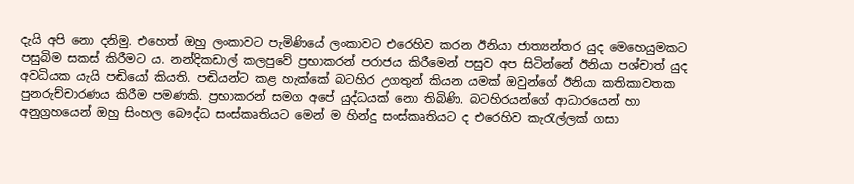දැයි අපි නො දනිමු. එහෙත් ඔහු ලංකාවට පැමිණියේ ලංකාවට එරෙහිව කරන ඊනියා ජාත්‍යන්තර යුද මෙහෙයුමකට පසුබිම සකස් කිරීමට ය. නන්දිකඩාල් කලපුවේ ප්‍රභාකරන් පරාජය කිරීමෙන් පසුව අප සිටින්නේ ඊනියා පශ්චාත් යුද අවධියක යැයි පඬියෝ කියති. පඬියන්ට කළ හැක්කේ බටහිර උගතුන් කියන යමක් ඔවුන්ගේ ඊනියා කතිකාවතක පුනරුච්චාරණය කිරීම පමණකි. ප්‍රභාකරන් සමග අපේ යුද්ධයක් නො තිබිණි. බටහිරයන්ගේ ආධාරයෙන් හා අනුග්‍රහයෙන් ඔහු සිංහල බෞද්ධ සංස්කෘතියට මෙන් ම හින්දු සංස්කෘතියට ද එරෙහිව කැරැල්ලක් ගසා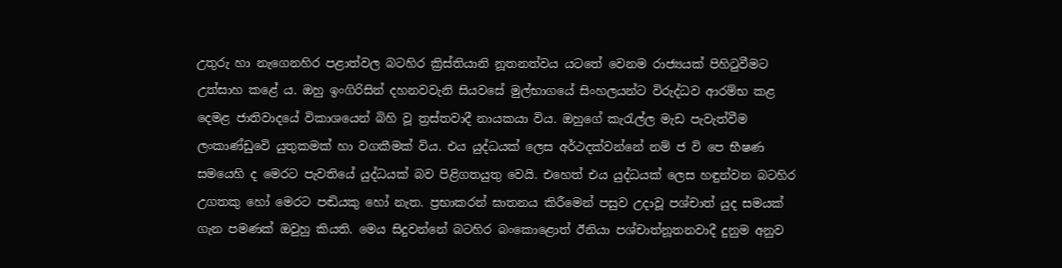උතුරු හා නැගෙනහිර පළාත්වල බටහිර ක්‍රිස්තියානි නූතනත්වය යටතේ වෙනම රාජ්‍යයක් පිහිටුවීමට උත්සාහ කළේ ය. ඔහු ඉංගිරිසින් දහනවවැනි සියවසේ මුල්භාගයේ සිංහලයන්ට විරුද්ධව ආරම්භ කළ දෙමළ ජාතිවාදයේ විකාශයෙන් බිහි වූ ත්‍රස්තවාදී නායකයා විය. ඔහුගේ කැරැල්ල මැඩ පැවැත්වීම ලංකාණ්ඩුවෙි යුතුකමක් හා වගකීමක් විය. එය යුද්ධයක් ලෙස අර්ථදක්වන්නේ නම් ජ වි පෙ භීෂණ සමයෙහි ද මෙරට පැවතියේ යුද්ධයක් බව පිළිගතයුතු වෙයි. එහෙත් එය යුද්ධයක් ලෙස හඳුන්වන බටහිර උගතකු හෝ මෙරට පඬියකු හෝ නැත. ප්‍රභාකරන් ඝාතනය කිරීමෙන් පසුව උදාවූ පශ්චාත් යුද සමයක් ගැන පමණක් ඔවුහු කියති. මෙය සිදුවන්නේ බටහිර බංකොළොත් ඊනියා පශ්චාත්නූතනවාදී දුනුම අනුව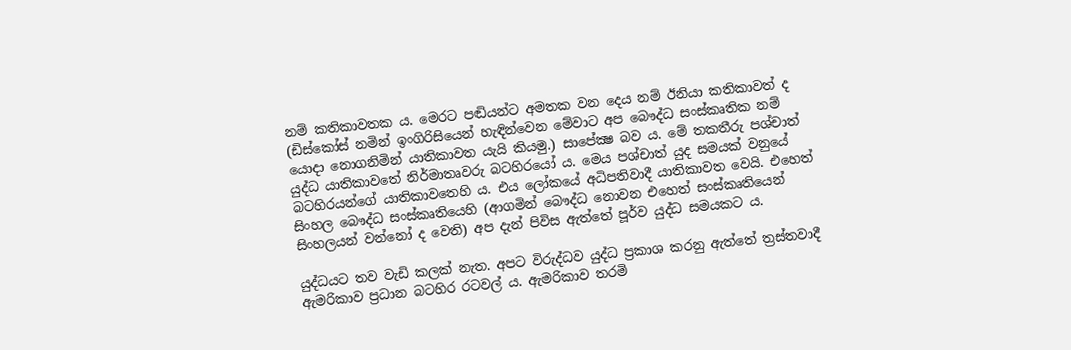නම් කතිකාවතක ය. මෙරට පඬියන්ට අමතක වන දෙය නම් ඊනියා කතිකාවත් ද (ඩිස්කෝස් නමින් ඉංගිරිසියෙන් හැඳින්වෙන මේවාට අප බෞද්ධ සංස්කෘතික නම් යොදා නොගනිමින් යාතිකාවත යැයි කියමු.) සාපේක්‍ෂ බව ය. මේ තකතීරු පශ්චාත් යුද්ධ යාතිකාවතේ නිර්මාතෘවරු බටහිරයෝ ය. මෙය පශ්චාත් යුද සමයක් වනුයේ බටහිරයන්ගේ යාතිකාවතෙහි ය. එය ලෝකයේ අධිපතිවාදී යාතිකාවත වෙයි. එහෙත් සිංහල බෞද්ධ සංස්කෘතියෙහි (ආගමින් බෞද්ධ නොවන එහෙත් සංස්කෘතියෙන් සිංහලයන් වන්නෝ ද වෙති) අප දැන් පිවිස ඇත්තේ පූර්ව යුද්ධ සමයකට ය.

යුද්ධයට තව වැඩි කලක් නැත. අපට විරුද්ධව යුද්ධ ප්‍රකාශ කරනු ඇත්තේ ත්‍රස්තවාදී ඇමරිකාව ප්‍රධාන බටහිර රටවල් ය. ඇමරිකාව තරමි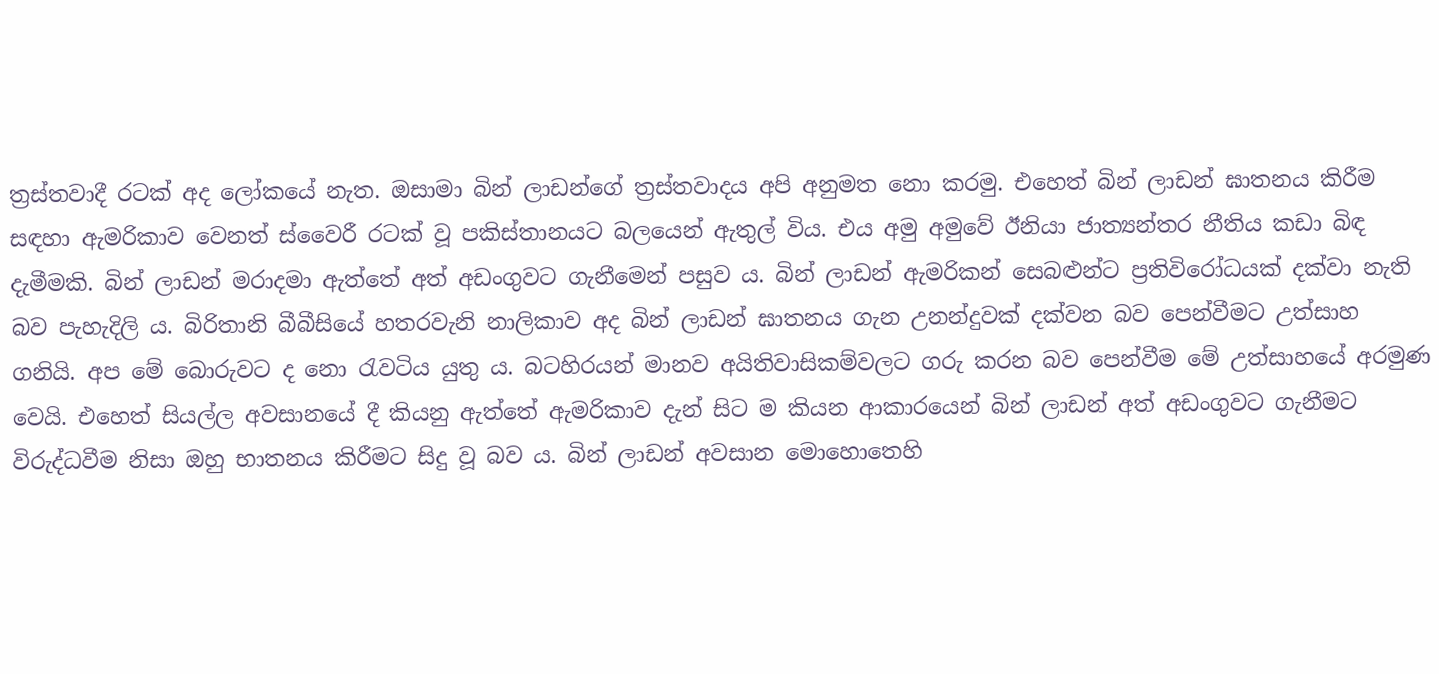ත්‍රස්තවාදී රටක් අද ලෝකයේ නැත. ඔසාමා බින් ලාඩන්ගේ ත්‍රස්තවාදය අපි අනුමත නො කරමු. එහෙත් බින් ලාඩන් ඝාතනය කිරීම සඳහා ඇමරිකාව වෙනත් ස්වෛරී රටක් වූ පකිස්තානයට බලයෙන් ඇතුල් විය. එය අමු අමුවේ ඊනියා ජාත්‍යන්තර නීතිය කඩා බිඳ දැමීමකි. බින් ලාඩන් මරාදමා ඇත්තේ අත් අඩංගුවට ගැනීමෙන් පසුව ය. බින් ලාඩන් ඇමරිකන් සෙබළුන්ට ප්‍රතිවිරෝධයක් දක්වා නැති බව පැහැදිලි ය. බිරිතානි බීබීසියේ හතරවැනි නාලිකාව අද බින් ලාඩන් ඝාතනය ගැන උනන්දුවක් දක්වන බව පෙන්වීමට උත්සාහ ගනියි. අප මේ බොරුවට ද නො රැවටිය යුතු ය. බටහිරයන් මානව අයිතිවාසිකම්වලට ගරු කරන බව පෙන්වීම මේ උත්සාහයේ අරමුණ වෙයි. එහෙත් සියල්ල අවසානයේ දී කියනු ඇත්තේ ඇමරිකාව දැන් සිට ම කියන ආකාරයෙන් බින් ලාඩන් අත් අඩංගුවට ගැනීමට විරුද්ධවීම නිසා ඔහු භාතනය කිරීමට සිදු වූ බව ය. බින් ලාඩන් අවසාන මොහොතෙහි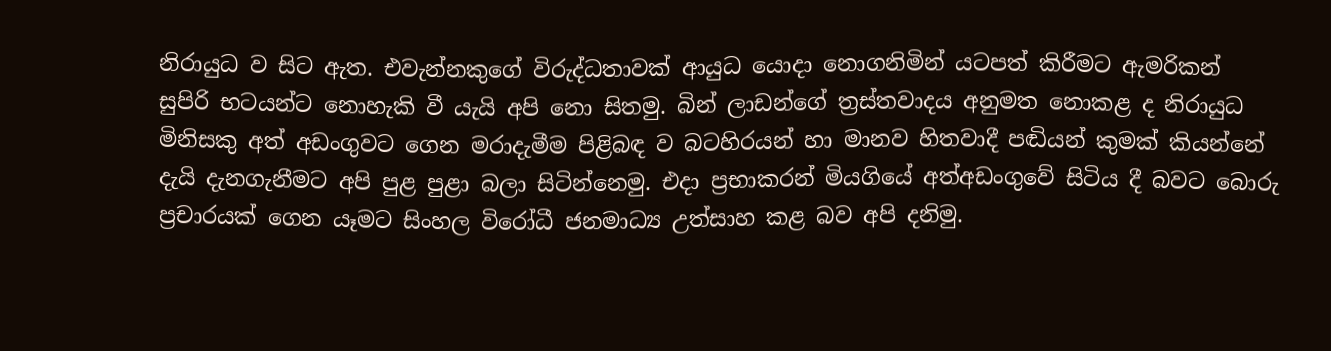නිරායුධ ව සිට ඇත. එවැන්නකුගේ විරුද්ධතාවක් ආයුධ යොදා නොගනිමින් යටපත් කිරීමට ඇමරිකන් සුපිරි භටයන්ට නොහැකි වී යැයි අපි නො සිතමු. බින් ලාඩන්ගේ ත්‍රස්තවාදය අනුමත නොකළ ද නිරායුධ මිනිසකු අත් අඩංගුවට ගෙන මරාදැමීම පිළිබඳ ව බටහිරයන් හා මානව හිතවාදී පඬියන් කුමක් කියන්නේ දැයි දැනගැනීමට අපි පුළ පුළා බලා සිටින්නෙමු. එදා ප්‍රභාකරන් මියගියේ අත්අඩංගුවේ සිටිය දී බවට බොරු ප්‍රචාරයක් ගෙන යෑමට සිංහල විරෝධී ජනමාධ්‍ය උත්සාහ කළ බව අපි දනිමු.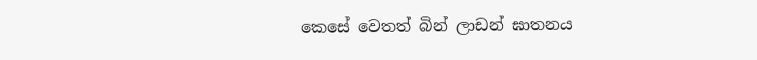කෙසේ වෙතත් බින් ලාඩන් ඝාතනය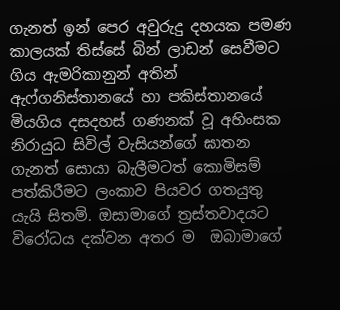ගැනත් ඉන් පෙර අවුරුදු දහයක පමණ කාලයක් තිස්සේ බින් ලාඩන් සෙවීමට ගිය ඇමරිකානුන් අතින් ඇෆ්ගනිස්තානයේ හා පකිස්තානයේ මියගිය දසදහස් ගණනක් වූ අහිංසක නිරායුධ සිවිල් වැසියන්ගේ ඝාතන ගැනත් සොයා බැලීමටත් කොමිසම් පත්කිරීමට ලංකාව පියවර ගතයුතු යැයි සිතමි. ඔසාමාගේ ත්‍රස්තවාදයට විරෝධය දක්වන අතර ම  ඔබාමාගේ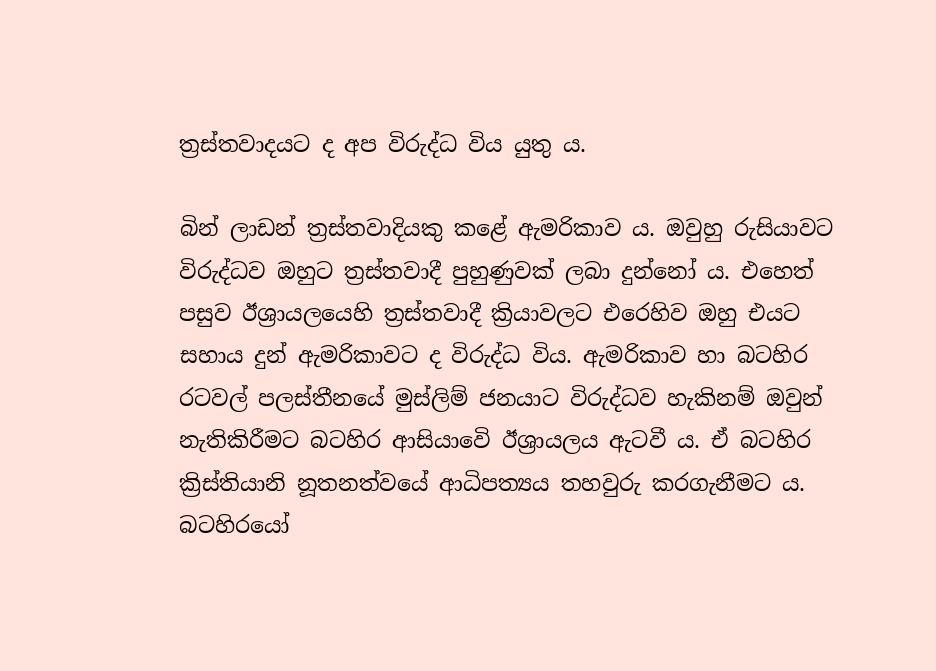ත්‍රස්තවාදයට ද අප විරුද්ධ විය යුතු ය.

බින් ලාඩන් ත්‍රස්තවාදියකු කළේ ඇමරිකාව ය. ඔවුහු රුසියාවට විරුද්ධව ඔහුට ත්‍රස්තවාදී පුහුණුවක් ලබා දුන්නෝ ය. එහෙත් පසුව ඊශ්‍රායලයෙහි ත්‍රස්තවාදී ක්‍රියාවලට එරෙහිව ඔහු එයට සහාය දුන් ඇමරිකාවට ද විරුද්ධ විය. ඇමරිකාව හා බටහිර රටවල් පලස්තීනයේ මුස්ලිම් ජනයාට විරුද්ධව හැකිනම් ඔවුන් නැතිකිරීමට බටහිර ආසියාවෙි ඊශ්‍රායලය ඇටවී ය. ඒ බටහිර ක්‍රිස්තියානි නූතනත්වයේ ආධිපත්‍යය තහවුරු කරගැනීමට ය. බටහිරයෝ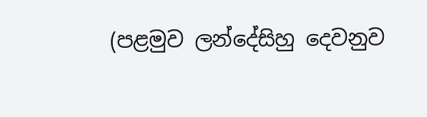(පළමුව ලන්දේසිහු දෙවනුව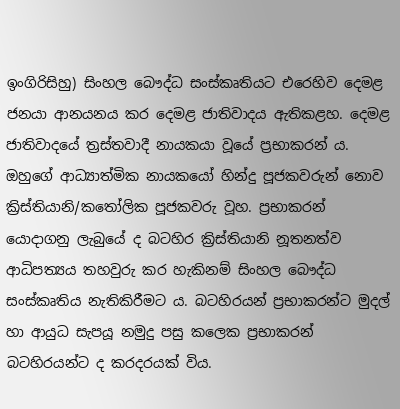ඉංගිරිසිහු) සිංහල බෞද්ධ සංස්කෘතියට එරෙහිව දෙමළ ජනයා ආනයනය කර දෙමළ ජාතිවාදය ඇතිකළහ. දෙමළ ජාතිවාදයේ ත්‍රස්තවාදී නායකයා වූයේ ප්‍රභාකරන් ය. ඔහුගේ ආධ්‍යාත්මික නායකයෝ හින්දු පූජකවරුන් නොව ක්‍රිස්තියානි/කතෝලික පූජකවරු වූහ. ප්‍රභාකරන් යොදාගනු ලැබුයේ ද බටහිර ක්‍රිස්තියානි නූතනත්ව ආධිපත්‍යය තහවුරු කර හැකිනම් සිංහල බෞද්ධ සංස්කෘතිය නැතිකිරීමට ය. බටහිරයන් ප්‍රභාකරන්ට මුදල් හා ආයුධ සැපයූ නමුදු පසු කලෙක ප්‍රභාකරන් බටහිරයන්ට ද කරදරයක් විය.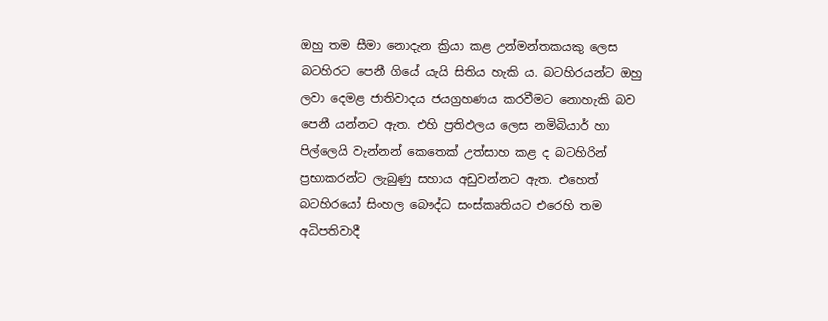ඔහු තම සීමා නොදැන ක්‍රියා කළ උන්මන්තකයකු ලෙස බටහිරට පෙනී ගියේ යැයි සිතිය හැකි ය. බටහිරයන්ට ඔහු ලවා දෙමළ ජාතිවාදය ජයග්‍රහණය කරවීමට නොහැකි බව පෙනී යන්නට ඇත. එහි ප්‍රතිඵලය ලෙස නමිබියාර් හා පිල්ලෙයි වැන්නන් කෙතෙක් උත්සාහ කළ ද බටහිරින් ප්‍රභාකරන්ට ලැබුණු සහාය අඩුවන්නට ඇත. එහෙත් බටහිරයෝ සිංහල බෞද්ධ සංස්කෘතියට එරෙහි තම අධිපතිවාදී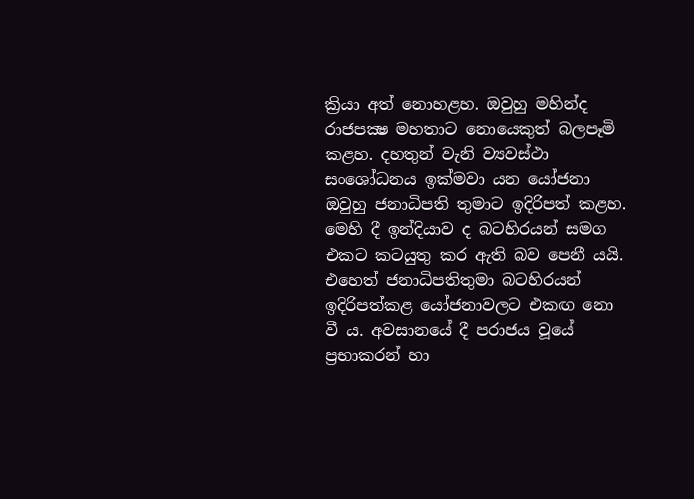ක්‍රියා අත් නොහළහ. ඔවුහු මහින්ද රාජපක්‍ෂ මහතාට නොයෙකුත් බලපෑමි කළහ. දහතුන් වැනි ව්‍යවස්ථා සංශෝධනය ඉක්මවා යන යෝජනා ඔවුහු ජනාධිපති තුමාට ඉදිරිපත් කළහ. මෙහි දී ඉන්දියාව ද බටහිරයන් සමග එකට කටයුතු කර ඇති බව පෙනී යයි. එහෙත් ජනාධිපතිතුමා බටහිරයන් ඉදිරිපත්කළ යෝජනාවලට එකඟ නො වී ය. අවසානයේ දී පරාජය වූයේ ප්‍රභාකරන් හා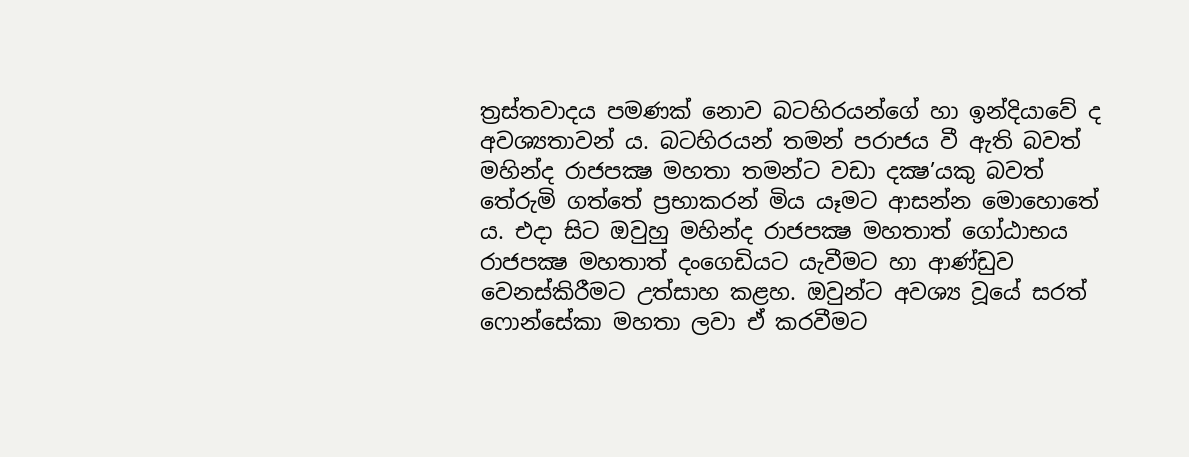ත්‍රස්තවාදය පමණක් නොව බටහිරයන්ගේ හා ඉන්දියාවේ ද අවශ්‍යතාවන් ය. බටහිරයන් තමන් පරාජය වී ඇති බවත් මහින්ද රාජපක්‍ෂ මහතා තමන්ට වඩා දක්‍ෂ’යකු බවත් තේරුමි ගත්තේ ප්‍රභාකරන් මිය යෑමට ආසන්න මොහොතේ ය. එදා සිට ඔවුහු මහින්ද රාජපක්‍ෂ මහතාත් ගෝඨාභය රාජපක්‍ෂ මහතාත් දංගෙඩියට යැවීමට හා ආණ්ඩුව වෙනස්කිරීමට උත්සාහ කළහ. ඔවුන්ට අවශ්‍ය වූයේ සරත් ෆොන්සේකා මහතා ලවා ඒ කරවීමට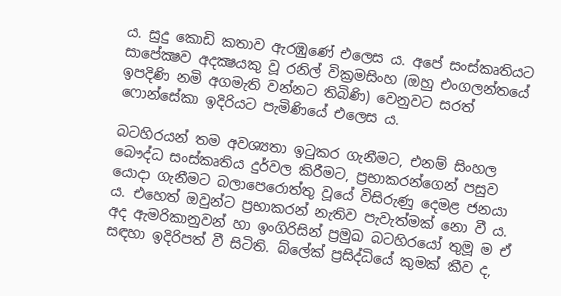ය. සුදු කොඩි කතාව ඇරඹුණේ එලෙස ය. අපේ සංස්කෘතියට සාපේක්‍ෂව අදක්‍ෂයකු වූ රනිල් වික්‍රමසිංහ (ඔහු එංගලන්තයේ ඉපදිණි නමි අගමැති වන්නට තිබිණි) වෙනුවට සරත් ෆොන්සේකා ඉදිරියට පැමිණියේ එලෙස ය.

බටහිරයන් තම අවශ්‍යතා ඉටුකර ගැනීමට, එනම් සිංහල බෞද්ධ සංස්කෘතිය දුර්වල කිරීමට, ප්‍රභාකරන්ගෙන් පසුව යොදා ගැනීමට බලාපෙරොත්තු වූයේ විසිරුණු දෙමළ ජනයා ය. එහෙත් ඔවුන්ට ප්‍රභාකරන් නැතිව පැවැත්මක් නො වී ය. අද ඇමරිකානුවන් හා ඉංගිරිසින් ප්‍රමුඛ බටහිරයෝ තුමූ ම ඒ සඳහා ඉදිරිපත් වී සිටිති. බ්ලේක් ප්‍රසිද්ධියේ කුමක් කීව ද,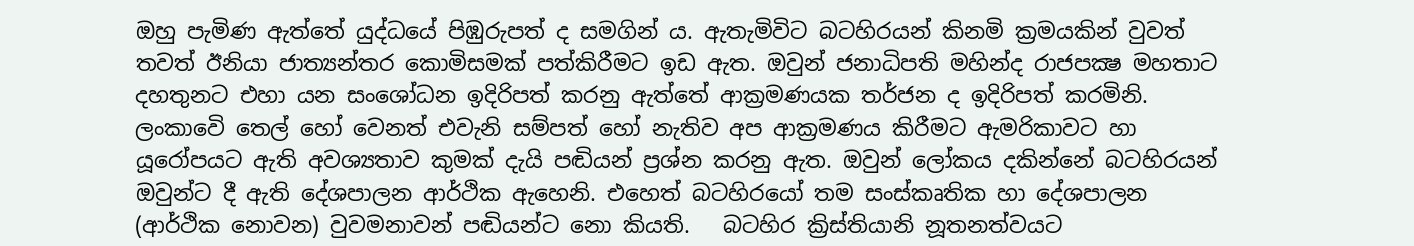ඔහු පැමිණ ඇත්තේ යුද්ධයේ පිඹුරුපත් ද සමගින් ය. ඇතැමිවිට බටහිරයන් කිනමි ක්‍රමයකින් වුවත් තවත් ඊනියා ජාත්‍යන්තර කොමිසමක් පත්කිරීමට ඉඩ ඇත. ඔවුන් ජනාධිපති මහින්ද රාජපක්‍ෂ මහතාට දහතුනට එහා යන සංශෝධන ඉදිරිපත් කරනු ඇත්තේ ආක්‍රමණයක තර්ජන ද ඉදිරිපත් කරමිනි. ලංකාවෙි තෙල් හෝ වෙනත් එවැනි සම්පත් හෝ නැතිව අප ආක්‍රමණය කිරීමට ඇමරිකාවට හා යූරෝපයට ඇති අවශ්‍යතාව කුමක් දැයි පඬියන් ප්‍රශ්න කරනු ඇත. ඔවුන් ලෝකය දකින්නේ බටහිරයන් ඔවුන්ට දී ඇති දේශපාලන ආර්ථික ඇහෙනි. එහෙත් බටහිරයෝ තම සංස්කෘතික හා දේශපාලන (ආර්ථික නොවන) වුවමනාවන් පඬියන්ට නො කියති.   බටහිර ක්‍රිස්තියානි නූතනත්වයට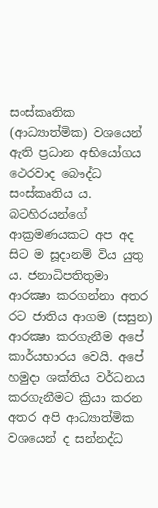සංස්කෘතික (ආධ්‍යාත්මික) වශයෙන් ඇති ප්‍රධාන අභියෝගය ථෙරවාද බෞද්ධ සංස්කෘතිය ය. බටහිරයන්ගේ ආක්‍රමණයකට අප අද සිට ම සූදානම් විය යුතු ය. ජනාධිපතිතුමා ආරක්‍ෂා කරගන්නා අතර රට ජාතිය ආගම (සසුන) ආරක්‍ෂා කරගැනීම අපේ කාර්යභාරය වෙයි. අපේ හමුදා ශක්තිය වර්ධනය කරගැනීමට ක්‍රියා කරන අතර අපි ආධ්‍යාත්මික වශයෙන් ද සන්නද්ධ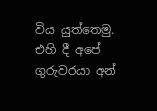විය යුත්තෙමු. එහි දී අපේ ගුරුවරයා අන්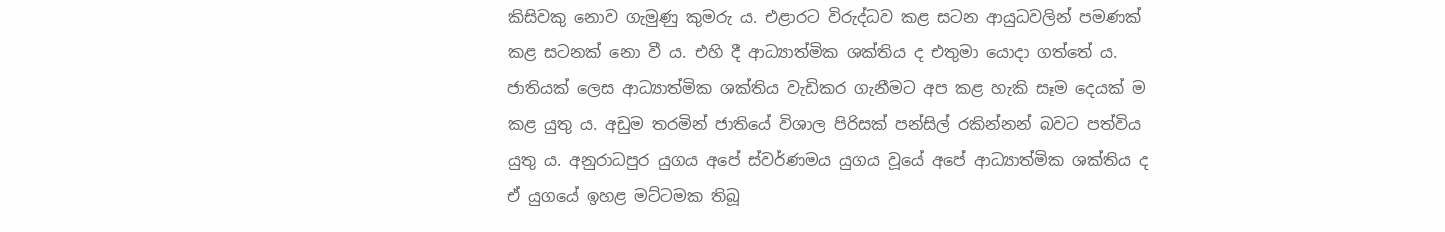කිසිවකු නොව ගැමුණු කුමරු ය. එළාරට විරුද්ධව කළ සටන ආයුධවලින් පමණක් කළ සටනක් නො වී ය. එහි දී ආධ්‍යාත්මික ශක්තිය ද එතුමා යොදා ගත්තේ ය. ජාතියක් ලෙස ආධ්‍යාත්මික ශක්තිය වැඩිකර ගැනීමට අප කළ හැකි සෑම දෙයක් ම කළ යුතු ය. අඩුම තරමින් ජාතියේ විශාල පිරිසක් පන්සිල් රකින්නන් බවට පත්විය යුතු ය. අනුරාධපුර යුගය අපේ ස්වර්ණමය යුගය වූයේ අපේ ආධ්‍යාත්මික ශක්තිය ද ඒ යුගයේ ඉහළ මට්ටමක තිබූ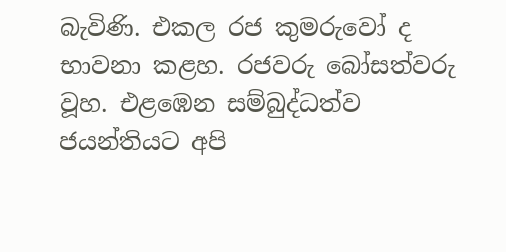බැවිණි. එකල රජ කුමරුවෝ ද භාවනා කළහ. රජවරු බෝසත්වරු වූහ. එළඹෙන සම්බුද්ධත්ව ජයන්තියට අපි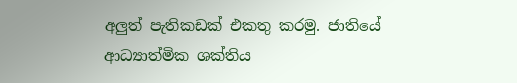අලුත් පැතිකඩක් එකතු කරමු. ජාතියේ ආධ්‍යාත්මික ශක්තිය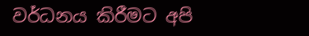වර්ධනය කිරීමට අපි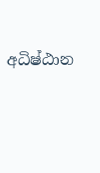අධිෂ්ඨාන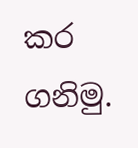කර ගනිමු.